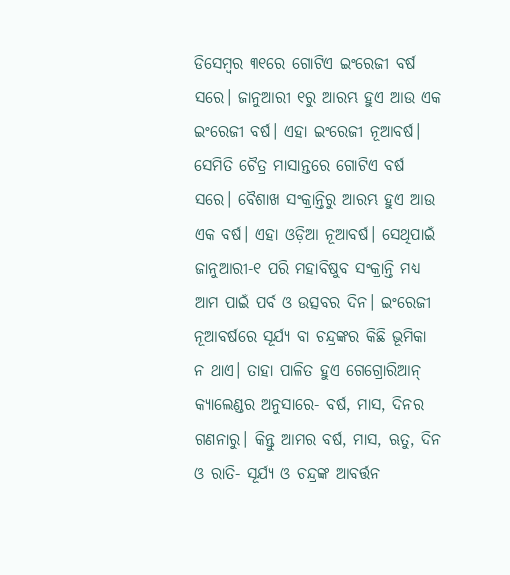ଡିସେମ୍ବର ୩୧ରେ ଗୋଟିଏ ଇଂରେଜୀ ବର୍ଷ ସରେ। ଜାନୁଆରୀ ୧ରୁ ଆରମ୍ଭ ହୁଏ ଆଉ ଏକ ଇଂରେଜୀ ବର୍ଷ। ଏହା ଇଂରେଜୀ ନୂଆବର୍ଷ। ସେମିତି ଚୈତ୍ର ମାସାନ୍ତରେ ଗୋଟିଏ ବର୍ଷ ସରେ। ବୈଶାଖ ସଂକ୍ରାନ୍ତିରୁ ଆରମ୍ଭ ହୁଏ ଆଉ ଏକ ବର୍ଷ। ଏହା ଓଡ଼ିଆ ନୂଆବର୍ଷ। ସେଥିପାଇଁ ଜାନୁଆରୀ-୧ ପରି ମହାବିଷୁବ ସଂକ୍ରାନ୍ତି ମଧ୍ୟ ଆମ ପାଇଁ ପର୍ବ ଓ ଉତ୍ସବର ଦିନ। ଇଂରେଜୀ ନୂଆବର୍ଷରେ ସୂର୍ଯ୍ୟ ବା ଚନ୍ଦ୍ରଙ୍କର କିଛି ଭୂମିକା ନ ଥାଏ। ତାହା ପାଳିତ ହୁଏ ଗେଗ୍ରୋରିଆନ୍ କ୍ୟାଲେଣ୍ଡର ଅନୁସାରେ- ବର୍ଷ, ମାସ, ଦିନର ଗଣନାରୁ। କିନ୍ତୁ ଆମର ବର୍ଷ, ମାସ, ଋତୁ, ଦିନ ଓ ରାତି- ସୂର୍ଯ୍ୟ ଓ ଚନ୍ଦ୍ରଙ୍କ ଆବର୍ତ୍ତନ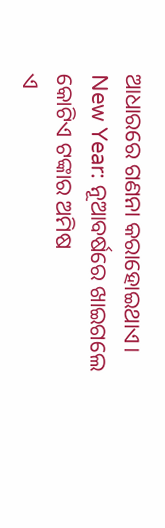ଆଧାରରେ ଗଣନା କରାହୋଇଥାଏ।
New Year: ନୂଆବର୍ଷରେ ଖାଇଗଲେ କୋଟିଏ ଟଙ୍କାର ଅମିଷ
ଏ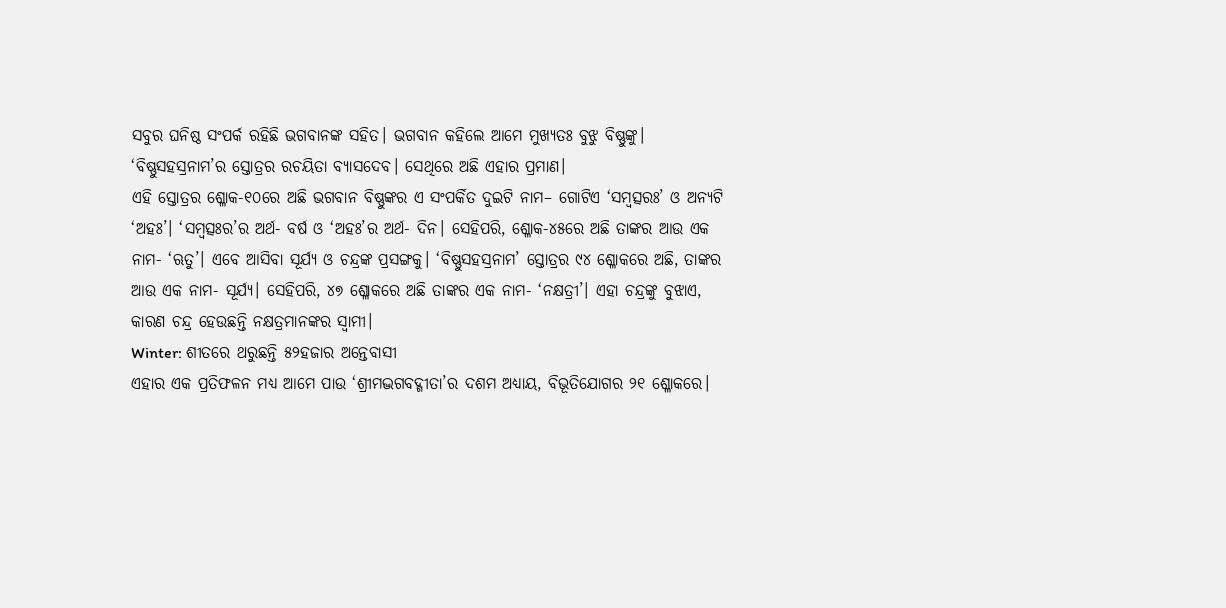ସବୁର ଘନିଷ୍ଠ ସଂପର୍କ ରହିଛି ଭଗବାନଙ୍କ ସହିତ। ଭଗବାନ କହିଲେ ଆମେ ମୁଖ୍ୟତଃ ବୁଝୁ ବିଷ୍ଣୁଙ୍କୁ। ‘ବିଷ୍ଣୁସହସ୍ରନାମ’ର ସ୍ତୋତ୍ରର ରଚୟିତା ବ୍ୟାସଦେବ। ସେଥିରେ ଅଛି ଏହାର ପ୍ରମାଣ।
ଏହି ସ୍ତୋତ୍ରର ଶ୍ଳୋକ-୧୦ରେ ଅଛି ଭଗବାନ ବିଷ୍ଣୁଙ୍କର ଏ ସଂପର୍କିତ ଦୁଇଟି ନାମ– ଗୋଟିଏ ‘ସମ୍ବତ୍ସରଃ’ ଓ ଅନ୍ୟଟି ‘ଅହଃ’। ‘ସମ୍ବତ୍ସଃର’ର ଅର୍ଥ- ବର୍ଷ ଓ ‘ଅହଃ’ର ଅର୍ଥ- ଦିନ। ସେହିପରି, ଶ୍ଳୋକ-୪୫ରେ ଅଛି ତାଙ୍କର ଆଉ ଏକ ନାମ- ‘ଋତୁ’। ଏବେ ଆସିବା ସୂର୍ଯ୍ୟ ଓ ଚନ୍ଦ୍ରଙ୍କ ପ୍ରସଙ୍ଗକୁ। ‘ବିଷ୍ଣୁସହସ୍ରନାମ’ ସ୍ତୋତ୍ରର ୯୪ ଶ୍ଳୋକରେ ଅଛି, ତାଙ୍କର ଆଉ ଏକ ନାମ- ସୂର୍ଯ୍ୟ। ସେହିପରି, ୪୭ ଶ୍ଳୋକରେ ଅଛି ତାଙ୍କର ଏକ ନାମ- ‘ନକ୍ଷତ୍ରୀ’। ଏହା ଚନ୍ଦ୍ରଙ୍କୁ ବୁଝାଏ, କାରଣ ଚନ୍ଦ୍ର ହେଉଛନ୍ତି ନକ୍ଷତ୍ରମାନଙ୍କର ସ୍ବାମୀ।
Winter: ଶୀତରେ ଥରୁଛନ୍ତି ୫୨ହଜାର ଅନ୍ତେବାସୀ
ଏହାର ଏକ ପ୍ରତିଫଳନ ମଧ୍ୟ ଆମେ ପାଉ ‘ଶ୍ରୀମଦ୍ଭଗବଦ୍ଗୀତା’ର ଦଶମ ଅଧ୍ୟାୟ, ବିଭୂତିଯୋଗର ୨୧ ଶ୍ଳୋକରେ।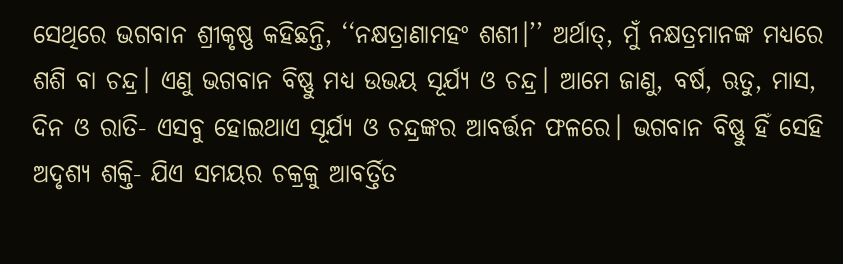ସେଥିରେ ଭଗବାନ ଶ୍ରୀକୃଷ୍ଣ କହିଛନ୍ତି, ‘‘ନକ୍ଷତ୍ରାଣାମହଂ ଶଶୀ।’’ ଅର୍ଥାତ୍, ମୁଁ ନକ୍ଷତ୍ରମାନଙ୍କ ମଧ୍ୟରେ ଶଶି ବା ଚନ୍ଦ୍ର। ଏଣୁ ଭଗବାନ ବିଷ୍ଣୁ ମଧ୍ୟ ଉଭୟ ସୂର୍ଯ୍ୟ ଓ ଚନ୍ଦ୍ର। ଆମେ ଜାଣୁ, ବର୍ଷ, ଋତୁ, ମାସ, ଦିନ ଓ ରାତି- ଏସବୁ ହୋଇଥାଏ ସୂର୍ଯ୍ୟ ଓ ଚନ୍ଦ୍ରଙ୍କର ଆବର୍ତ୍ତନ ଫଳରେ। ଭଗବାନ ବିଷ୍ଣୁ ହିଁ ସେହି ଅଦୃଶ୍ୟ ଶକ୍ତି- ଯିଏ ସମୟର ଚକ୍ରକୁ ଆବର୍ତ୍ତିତ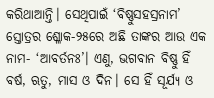କରିଥାଆନ୍ତି। ସେଥିପାଇଁ ‘ବିଷ୍ଣୁସହସ୍ରନାମ’ ସ୍ତୋତ୍ରର ଶ୍ଳୋକ-୨୫ରେ ଅଛି ତାଙ୍କର ଆଉ ଏକ ନାମ- ‘ଆବର୍ତନଃ’। ଏଣୁ, ଭଗବାନ ବିଷ୍ଣୁ ହିଁ ବର୍ଷ, ଋତୁ, ମାସ ଓ ଦିନ। ସେ ହିଁ ସୂର୍ଯ୍ୟ ଓ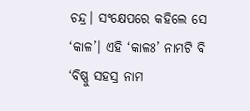ଚନ୍ଦ୍ର। ସଂକ୍ଷେପରେ କହିଲେ ସେ ‘କାଳ’। ଏହି ‘କାଳଃ’ ନାମଟି ବି ‘ବିଷ୍ଣୁ ସହସ୍ର ନାମ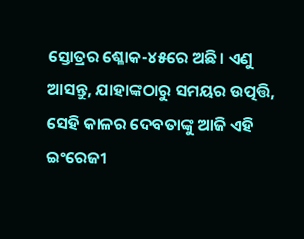ସ୍ତୋତ୍ରର ଶ୍ଳୋକ-୪୫ରେ ଅଛି। ଏଣୁ ଆସନ୍ତୁ, ଯାହାଙ୍କଠାରୁ ସମୟର ଉତ୍ପତ୍ତି, ସେହି କାଳର ଦେବତାଙ୍କୁ ଆଜି ଏହି ଇଂରେଜୀ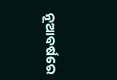ନୂଆବର୍ଷରେ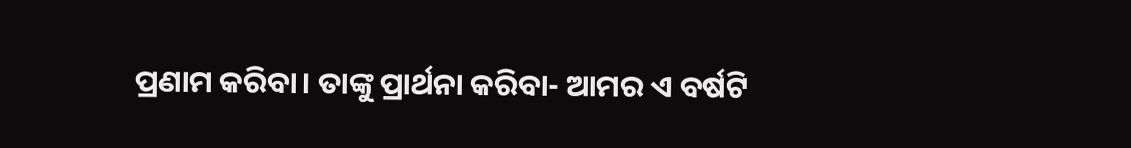ପ୍ରଣାମ କରିବା। ତାଙ୍କୁ ପ୍ରାର୍ଥନା କରିବା- ଆମର ଏ ବର୍ଷଟି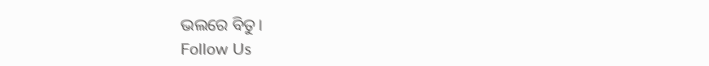ଭଲରେ ବିତୁ।
Follow Us